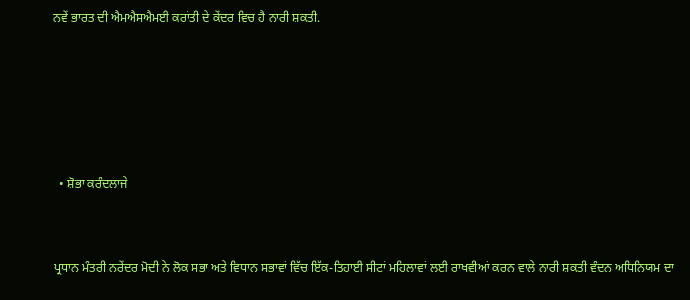ਨਵੇਂ ਭਾਰਤ ਦੀ ਐਮਐਸਐਮਈ ਕਰਾਂਤੀ ਦੇ ਕੇਂਦਰ ਵਿਚ ਹੈ ਨਾਰੀ ਸ਼ਕਤੀ.





  • ਸ਼ੋਭਾ ਕਰੰਦਲਾਜੇ


ਪ੍ਰਧਾਨ ਮੰਤਰੀ ਨਰੇਂਦਰ ਮੋਦੀ ਨੇ ਲੋਕ ਸਭਾ ਅਤੇ ਵਿਧਾਨ ਸਭਾਵਾਂ ਵਿੱਚ ਇੱਕ-ਤਿਹਾਈ ਸੀਟਾਂ ਮਹਿਲਾਵਾਂ ਲਈ ਰਾਖਵੀਆਂ ਕਰਨ ਵਾਲੇ ਨਾਰੀ ਸ਼ਕਤੀ ਵੰਦਨ ਅਧਿਨਿਯਮ ਦਾ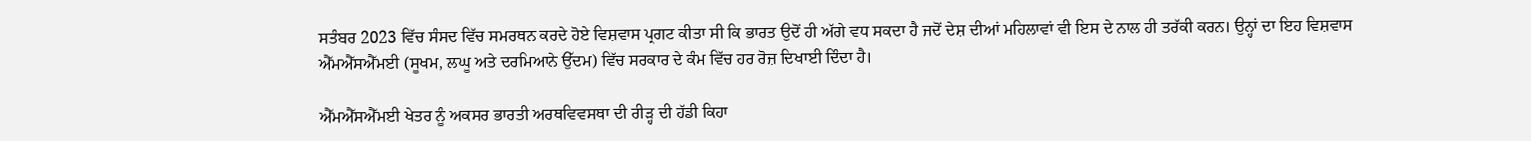ਸਤੰਬਰ 2023 ਵਿੱਚ ਸੰਸਦ ਵਿੱਚ ਸਮਰਥਨ ਕਰਦੇ ਹੋਏ ਵਿਸ਼ਵਾਸ ਪ੍ਰਗਟ ਕੀਤਾ ਸੀ ਕਿ ਭਾਰਤ ਉਦੋਂ ਹੀ ਅੱਗੇ ਵਧ ਸਕਦਾ ਹੈ ਜਦੋਂ ਦੇਸ਼ ਦੀਆਂ ਮਹਿਲਾਵਾਂ ਵੀ ਇਸ ਦੇ ਨਾਲ ਹੀ ਤਰੱਕੀ ਕਰਨ। ਉਨ੍ਹਾਂ ਦਾ ਇਹ ਵਿਸ਼ਵਾਸ ਐੱਮਐੱਸਐੱਮਈ (ਸੂਖਮ, ਲਘੂ ਅਤੇ ਦਰਮਿਆਨੇ ਉੱਦਮ) ਵਿੱਚ ਸਰਕਾਰ ਦੇ ਕੰਮ ਵਿੱਚ ਹਰ ਰੋਜ਼ ਦਿਖਾਈ ਦਿੰਦਾ ਹੈ।

ਐੱਮਐੱਸਐੱਮਈ ਖੇਤਰ ਨੂੰ ਅਕਸਰ ਭਾਰਤੀ ਅਰਥਵਿਵਸਥਾ ਦੀ ਰੀੜ੍ਹ ਦੀ ਹੱਡੀ ਕਿਹਾ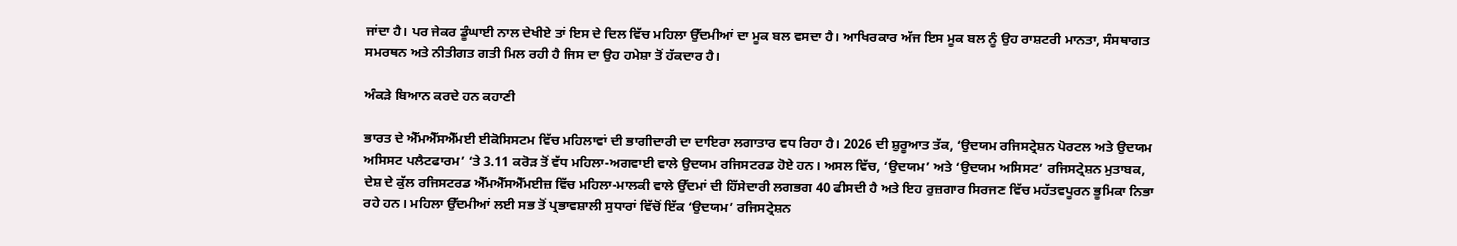ਜਾਂਦਾ ਹੈ। ਪਰ ਜੇਕਰ ਡੂੰਘਾਈ ਨਾਲ ਦੇਖੀਏ ਤਾਂ ਇਸ ਦੇ ਦਿਲ ਵਿੱਚ ਮਹਿਲਾ ਉੱਦਮੀਆਂ ਦਾ ਮੂਕ ਬਲ ਵਸਦਾ ਹੈ। ਆਖਿਰਕਾਰ ਅੱਜ ਇਸ ਮੂਕ ਬਲ ਨੂੰ ਉਹ ਰਾਸ਼ਟਰੀ ਮਾਨਤਾ, ਸੰਸਥਾਗਤ ਸਮਰਥਨ ਅਤੇ ਨੀਤੀਗਤ ਗਤੀ ਮਿਲ ਰਹੀ ਹੈ ਜਿਸ ਦਾ ਉਹ ਹਮੇਸ਼ਾ ਤੋਂ ਹੱਕਦਾਰ ਹੈ।

ਅੰਕੜੇ ਬਿਆਨ ਕਰਦੇ ਹਨ ਕਹਾਣੀ

ਭਾਰਤ ਦੇ ਐੱਮਐੱਸਐੱਮਈ ਈਕੋਸਿਸਟਮ ਵਿੱਚ ਮਹਿਲਾਵਾਂ ਦੀ ਭਾਗੀਦਾਰੀ ਦਾ ਦਾਇਰਾ ਲਗਾਤਾਰ ਵਧ ਰਿਹਾ ਹੈ। 2026 ਦੀ ਸ਼ੁਰੂਆਤ ਤੱਕ, ‘ਉਦਯਮ ਰਜਿਸਟ੍ਰੇਸ਼ਨ ਪੋਰਟਲ ਅਤੇ ਉਦਯਮ ਅਸਿਸਟ ਪਲੈਟਫਾਰਮ’ ‘ਤੇ 3.11 ਕਰੋੜ ਤੋਂ ਵੱਧ ਮਹਿਲਾ-ਅਗਵਾਈ ਵਾਲੇ ਉਦਯਮ ਰਜਿਸਟਰਡ ਹੋਏ ਹਨ। ਅਸਲ ਵਿੱਚ, ‘ਉਦਯਮ’ ਅਤੇ ‘ਉਦਯਮ ਅਸਿਸਟ’ ਰਜਿਸਟ੍ਰੇਸ਼ਨ ਮੁਤਾਬਕ, ਦੇਸ਼ ਦੇ ਕੁੱਲ ਰਜਿਸਟਰਡ ਐੱਮਐੱਸਐੱਮਈਜ਼ ਵਿੱਚ ਮਹਿਲਾ-ਮਾਲਕੀ ਵਾਲੇ ਉੱਦਮਾਂ ਦੀ ਹਿੱਸੇਦਾਰੀ ਲਗਭਗ 40 ਫੀਸਦੀ ਹੈ ਅਤੇ ਇਹ ਰੁਜ਼ਗਾਰ ਸਿਰਜਣ ਵਿੱਚ ਮਹੱਤਵਪੂਰਨ ਭੂਮਿਕਾ ਨਿਭਾ ਰਹੇ ਹਨ। ਮਹਿਲਾ ਉੱਦਮੀਆਂ ਲਈ ਸਭ ਤੋਂ ਪ੍ਰਭਾਵਸ਼ਾਲੀ ਸੁਧਾਰਾਂ ਵਿੱਚੋਂ ਇੱਕ ‘ਉਦਯਮ’ ਰਜਿਸਟ੍ਰੇਸ਼ਨ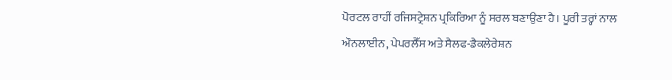ਪੋਰਟਲ ਰਾਹੀਂ ਰਜਿਸਟ੍ਰੇਸ਼ਨ ਪ੍ਰਕਿਰਿਆ ਨੂੰ ਸਰਲ ਬਣਾਉਣਾ ਹੈ। ਪੂਰੀ ਤਰ੍ਹਾਂ ਨਾਲ ਔਨਲਾਈਨ, ਪੇਪਰਲੈੱਸ ਅਤੇ ਸੈਲਫ-ਡੈਕਲੇਰੇਸ਼ਨ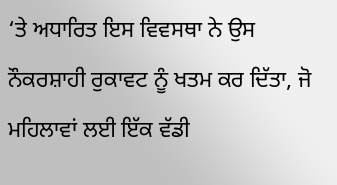‘ਤੇ ਅਧਾਰਿਤ ਇਸ ਵਿਵਸਥਾ ਨੇ ਉਸ ਨੌਕਰਸ਼ਾਹੀ ਰੁਕਾਵਟ ਨੂੰ ਖਤਮ ਕਰ ਦਿੱਤਾ, ਜੋ ਮਹਿਲਾਵਾਂ ਲਈ ਇੱਕ ਵੱਡੀ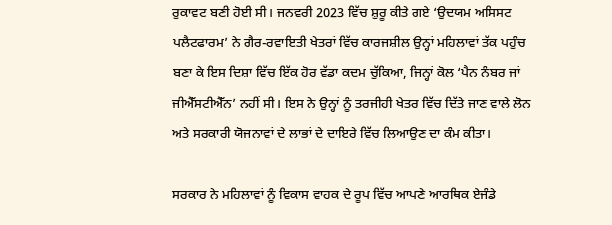ਰੁਕਾਵਟ ਬਣੀ ਹੋਈ ਸੀ। ਜਨਵਰੀ 2023 ਵਿੱਚ ਸ਼ੁਰੂ ਕੀਤੇ ਗਏ ‘ਉਦਯਮ ਅਸਿਸਟ ਪਲੈਟਫਾਰਮ’ ਨੇ ਗੈਰ-ਰਵਾਇਤੀ ਖੇਤਰਾਂ ਵਿੱਚ ਕਾਰਜਸ਼ੀਲ ਉਨ੍ਹਾਂ ਮਹਿਲਾਵਾਂ ਤੱਕ ਪਹੁੰਚ ਬਣਾ ਕੇ ਇਸ ਦਿਸ਼ਾ ਵਿੱਚ ਇੱਕ ਹੋਰ ਵੱਡਾ ਕਦਮ ਚੁੱਕਿਆ, ਜਿਨ੍ਹਾਂ ਕੋਲ ‘ਪੈਨ ਨੰਬਰ ਜਾਂ ਜੀਐੱਸਟੀਐੱਨ’ ਨਹੀਂ ਸੀ। ਇਸ ਨੇ ਉਨ੍ਹਾਂ ਨੂੰ ਤਰਜੀਹੀ ਖੇਤਰ ਵਿੱਚ ਦਿੱਤੇ ਜਾਣ ਵਾਲੇ ਲੋਨ ਅਤੇ ਸਰਕਾਰੀ ਯੋਜਨਾਵਾਂ ਦੇ ਲਾਭਾਂ ਦੇ ਦਾਇਰੇ ਵਿੱਚ ਲਿਆਉਣ ਦਾ ਕੰਮ ਕੀਤਾ।

ਸਰਕਾਰ ਨੇ ਮਹਿਲਾਵਾਂ ਨੂੰ ਵਿਕਾਸ ਵਾਹਕ ਦੇ ਰੂਪ ਵਿੱਚ ਆਪਣੇ ਆਰਥਿਕ ਏਜੰਡੇ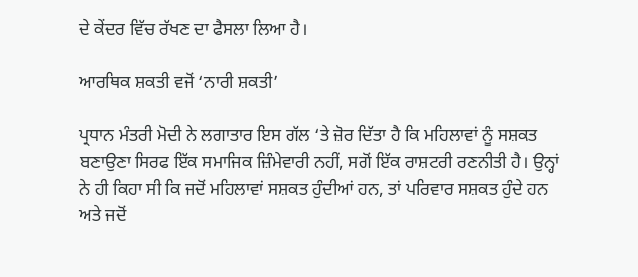ਦੇ ਕੇਂਦਰ ਵਿੱਚ ਰੱਖਣ ਦਾ ਫੈਸਲਾ ਲਿਆ ਹੈ।

ਆਰਥਿਕ ਸ਼ਕਤੀ ਵਜੋਂ ‘ਨਾਰੀ ਸ਼ਕਤੀ’

ਪ੍ਰਧਾਨ ਮੰਤਰੀ ਮੋਦੀ ਨੇ ਲਗਾਤਾਰ ਇਸ ਗੱਲ ‘ਤੇ ਜ਼ੋਰ ਦਿੱਤਾ ਹੈ ਕਿ ਮਹਿਲਾਵਾਂ ਨੂੰ ਸਸ਼ਕਤ ਬਣਾਉਣਾ ਸਿਰਫ ਇੱਕ ਸਮਾਜਿਕ ਜ਼ਿੰਮੇਵਾਰੀ ਨਹੀਂ, ਸਗੋਂ ਇੱਕ ਰਾਸ਼ਟਰੀ ਰਣਨੀਤੀ ਹੈ। ਉਨ੍ਹਾਂ ਨੇ ਹੀ ਕਿਹਾ ਸੀ ਕਿ ਜਦੋਂ ਮਹਿਲਾਵਾਂ ਸਸ਼ਕਤ ਹੁੰਦੀਆਂ ਹਨ, ਤਾਂ ਪਰਿਵਾਰ ਸਸ਼ਕਤ ਹੁੰਦੇ ਹਨ ਅਤੇ ਜਦੋਂ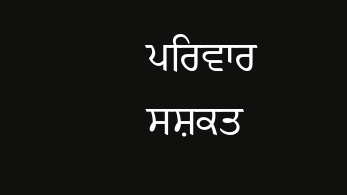ਪਰਿਵਾਰ ਸਸ਼ਕਤ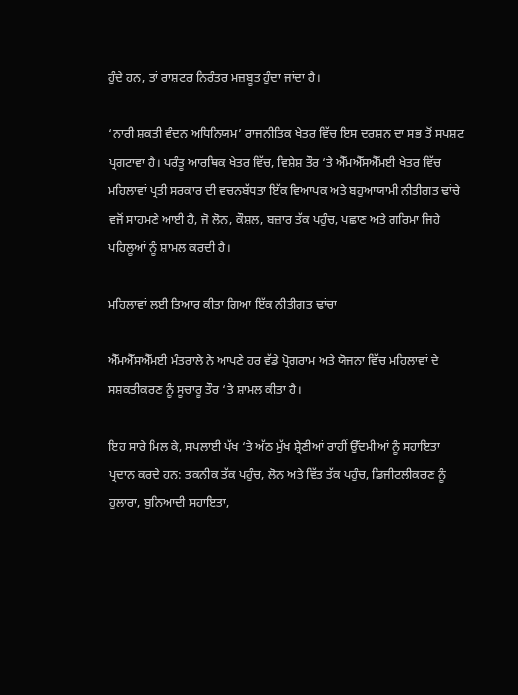ਹੁੰਦੇ ਹਨ, ਤਾਂ ਰਾਸ਼ਟਰ ਨਿਰੰਤਰ ਮਜ਼ਬੂਤ ਹੁੰਦਾ ਜਾਂਦਾ ਹੈ।

‘ਨਾਰੀ ਸ਼ਕਤੀ ਵੰਦਨ ਅਧਿਨਿਯਮ’ ਰਾਜਨੀਤਿਕ ਖੇਤਰ ਵਿੱਚ ਇਸ ਦਰਸ਼ਨ ਦਾ ਸਭ ਤੋਂ ਸਪਸ਼ਟ ਪ੍ਰਗਟਾਵਾ ਹੈ। ਪਰੰਤੂ ਆਰਥਿਕ ਖੇਤਰ ਵਿੱਚ, ਵਿਸ਼ੇਸ਼ ਤੌਰ ‘ਤੇ ਐੱਮਐੱਸਐੱਮਈ ਖੇਤਰ ਵਿੱਚ ਮਹਿਲਾਵਾਂ ਪ੍ਰਤੀ ਸਰਕਾਰ ਦੀ ਵਚਨਬੱਧਤਾ ਇੱਕ ਵਿਆਪਕ ਅਤੇ ਬਹੁਆਯਾਮੀ ਨੀਤੀਗਤ ਢਾਂਚੇ ਵਜੋਂ ਸਾਹਮਣੇ ਆਈ ਹੈ, ਜੋ ਲੋਨ, ਕੌਸ਼ਲ, ਬਜ਼ਾਰ ਤੱਕ ਪਹੁੰਚ, ਪਛਾਣ ਅਤੇ ਗਰਿਮਾ ਜਿਹੇ ਪਹਿਲੂਆਂ ਨੂੰ ਸ਼ਾਮਲ ਕਰਦੀ ਹੈ।

ਮਹਿਲਾਵਾਂ ਲਈ ਤਿਆਰ ਕੀਤਾ ਗਿਆ ਇੱਕ ਨੀਤੀਗਤ ਢਾਂਚਾ

ਐੱਮਐੱਸਐੱਮਈ ਮੰਤਰਾਲੇ ਨੇ ਆਪਣੇ ਹਰ ਵੱਡੇ ਪ੍ਰੋਗਰਾਮ ਅਤੇ ਯੋਜਨਾ ਵਿੱਚ ਮਹਿਲਾਵਾਂ ਦੇ ਸਸ਼ਕਤੀਕਰਣ ਨੂੰ ਸੂਚਾਰੂ ਤੌਰ ‘ਤੇ ਸ਼ਾਮਲ ਕੀਤਾ ਹੈ।

ਇਹ ਸਾਰੇ ਮਿਲ ਕੇ, ਸਪਲਾਈ ਪੱਖ ‘ਤੇ ਅੱਠ ਮੁੱਖ ਸ਼੍ਰੇਣੀਆਂ ਰਾਹੀਂ ਉੱਦਮੀਆਂ ਨੂੰ ਸਹਾਇਤਾ ਪ੍ਰਦਾਨ ਕਰਦੇ ਹਨ: ਤਕਨੀਕ ਤੱਕ ਪਹੁੰਚ, ਲੋਨ ਅਤੇ ਵਿੱਤ ਤੱਕ ਪਹੁੰਚ, ਡਿਜੀਟਲੀਕਰਣ ਨੂੰ ਹੁਲਾਰਾ, ਬੁਨਿਆਦੀ ਸਹਾਇਤਾ,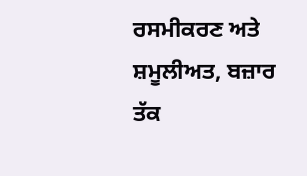ਰਸਮੀਕਰਣ ਅਤੇ ਸ਼ਮੂਲੀਅਤ, ਬਜ਼ਾਰ ਤੱਕ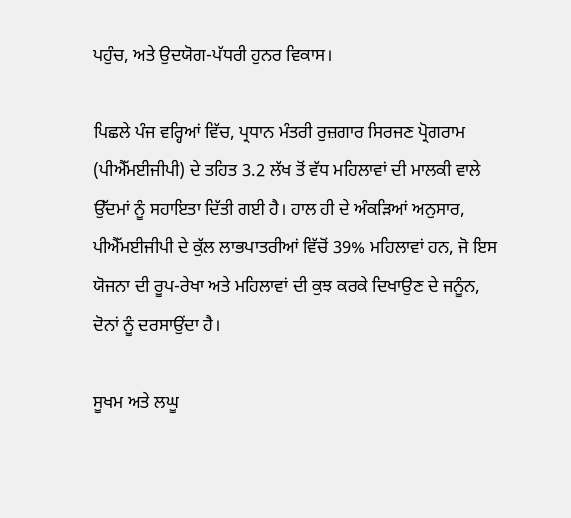ਪਹੁੰਚ, ਅਤੇ ਉਦਯੋਗ-ਪੱਧਰੀ ਹੁਨਰ ਵਿਕਾਸ।

ਪਿਛਲੇ ਪੰਜ ਵਰ੍ਹਿਆਂ ਵਿੱਚ, ਪ੍ਰਧਾਨ ਮੰਤਰੀ ਰੁਜ਼ਗਾਰ ਸਿਰਜਣ ਪ੍ਰੋਗਰਾਮ (ਪੀਐੱਮਈਜੀਪੀ) ਦੇ ਤਹਿਤ 3.2 ਲੱਖ ਤੋਂ ਵੱਧ ਮਹਿਲਾਵਾਂ ਦੀ ਮਾਲਕੀ ਵਾਲੇ ਉੱਦਮਾਂ ਨੂੰ ਸਹਾਇਤਾ ਦਿੱਤੀ ਗਈ ਹੈ। ਹਾਲ ਹੀ ਦੇ ਅੰਕੜਿਆਂ ਅਨੁਸਾਰ, ਪੀਐੱਮਈਜੀਪੀ ਦੇ ਕੁੱਲ ਲਾਭਪਾਤਰੀਆਂ ਵਿੱਚੋਂ 39% ਮਹਿਲਾਵਾਂ ਹਨ, ਜੋ ਇਸ ਯੋਜਨਾ ਦੀ ਰੂਪ-ਰੇਖਾ ਅਤੇ ਮਹਿਲਾਵਾਂ ਦੀ ਕੁਝ ਕਰਕੇ ਦਿਖਾਉਣ ਦੇ ਜਨੂੰਨ, ਦੋਨਾਂ ਨੂੰ ਦਰਸਾਉਂਦਾ ਹੈ।

ਸੂਖਮ ਅਤੇ ਲਘੂ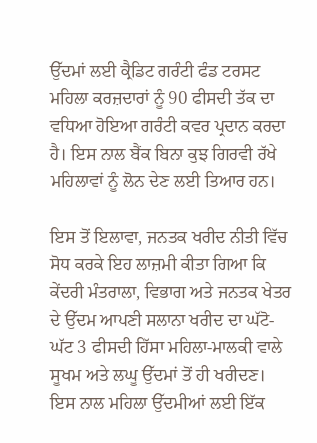ਉੱਦਮਾਂ ਲਈ ਕ੍ਰੈਡਿਟ ਗਰੰਟੀ ਫੰਡ ਟਰਸਟ ਮਹਿਲਾ ਕਰਜ਼ਦਾਰਾਂ ਨੂੰ 90 ਫੀਸਦੀ ਤੱਕ ਦਾ ਵਧਿਆ ਹੋਇਆ ਗਰੰਟੀ ਕਵਰ ਪ੍ਰਦਾਨ ਕਰਦਾ ਹੈ। ਇਸ ਨਾਲ ਬੈਂਕ ਬਿਨਾ ਕੁਝ ਗਿਰਵੀ ਰੱਖੇ ਮਹਿਲਾਵਾਂ ਨੂੰ ਲੋਨ ਦੇਣ ਲਈ ਤਿਆਰ ਹਨ।

ਇਸ ਤੋਂ ਇਲਾਵਾ, ਜਨਤਕ ਖਰੀਦ ਨੀਤੀ ਵਿੱਚ ਸੋਧ ਕਰਕੇ ਇਹ ਲਾਜ਼ਮੀ ਕੀਤਾ ਗਿਆ ਕਿ ਕੇਂਦਰੀ ਮੰਤਰਾਲਾ, ਵਿਭਾਗ ਅਤੇ ਜਨਤਕ ਖੇਤਰ ਦੇ ਉੱਦਮ ਆਪਣੀ ਸਲਾਨਾ ਖਰੀਦ ਦਾ ਘੱਟੋ-ਘੱਟ 3 ਫੀਸਦੀ ਹਿੱਸਾ ਮਹਿਲਾ-ਮਾਲਕੀ ਵਾਲੇ ਸੂਖਮ ਅਤੇ ਲਘੂ ਉੱਦਮਾਂ ਤੋਂ ਹੀ ਖਰੀਦਣ। ਇਸ ਨਾਲ ਮਹਿਲਾ ਉੱਦਮੀਆਂ ਲਈ ਇੱਕ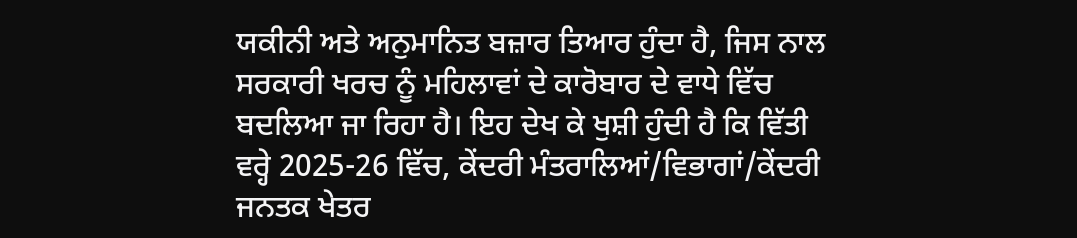ਯਕੀਨੀ ਅਤੇ ਅਨੁਮਾਨਿਤ ਬਜ਼ਾਰ ਤਿਆਰ ਹੁੰਦਾ ਹੈ, ਜਿਸ ਨਾਲ ਸਰਕਾਰੀ ਖਰਚ ਨੂੰ ਮਹਿਲਾਵਾਂ ਦੇ ਕਾਰੋਬਾਰ ਦੇ ਵਾਧੇ ਵਿੱਚ ਬਦਲਿਆ ਜਾ ਰਿਹਾ ਹੈ। ਇਹ ਦੇਖ ਕੇ ਖੁਸ਼ੀ ਹੁੰਦੀ ਹੈ ਕਿ ਵਿੱਤੀ ਵਰ੍ਹੇ 2025-26 ਵਿੱਚ, ਕੇਂਦਰੀ ਮੰਤਰਾਲਿਆਂ/ਵਿਭਾਗਾਂ/ਕੇਂਦਰੀ ਜਨਤਕ ਖੇਤਰ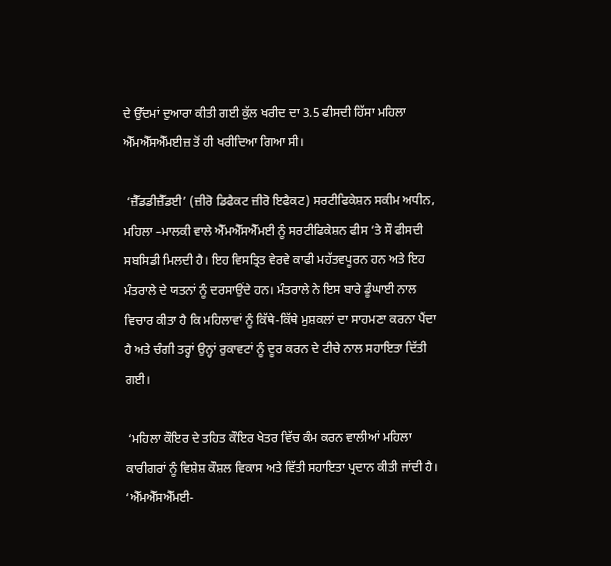ਦੇ ਉੱਦਮਾਂ ਦੁਆਰਾ ਕੀਤੀ ਗਈ ਕੁੱਲ ਖਰੀਦ ਦਾ 3.5 ਫੀਸਦੀ ਹਿੱਸਾ ਮਹਿਲਾ ਐੱਮਐੱਸਐੱਮਈਜ਼ ਤੋਂ ਹੀ ਖਰੀਦਿਆ ਗਿਆ ਸੀ।

 ‘ਜ਼ੈੱਡਡੀਜ਼ੈੱਡਈ’ (ਜ਼ੀਰੋ ਡਿਫੈਕਟ ਜ਼ੀਰੋ ਇਫੈਕਟ) ਸਰਟੀਫਿਕੇਸ਼ਨ ਸਕੀਮ ਅਧੀਨ, ਮਹਿਲਾ –ਮਾਲਕੀ ਵਾਲੇ ਐੱਮਐੱਸਐੱਮਈ ਨੂੰ ਸਰਟੀਫਿਕੇਸ਼ਨ ਫੀਸ ‘ਤੇ ਸੌ ਫੀਸਦੀ ਸਬਸਿਡੀ ਮਿਲਦੀ ਹੈ। ਇਹ ਵਿਸਤ੍ਰਿਤ ਵੇਰਵੇ ਕਾਫੀ ਮਹੱਤਵਪੂਰਨ ਹਨ ਅਤੇ ਇਹ ਮੰਤਰਾਲੇ ਦੇ ਯਤਨਾਂ ਨੂੰ ਦਰਸਾਉਂਦੇ ਹਨ। ਮੰਤਰਾਲੇ ਨੇ ਇਸ ਬਾਰੇ ਡੂੰਘਾਈ ਨਾਲ ਵਿਚਾਰ ਕੀਤਾ ਹੈ ਕਿ ਮਹਿਲਾਵਾਂ ਨੂੰ ਕਿੱਥੇ-ਕਿੱਥੇ ਮੁਸ਼ਕਲਾਂ ਦਾ ਸਾਹਮਣਾ ਕਰਨਾ ਪੈਂਦਾ ਹੈ ਅਤੇ ਚੰਗੀ ਤਰ੍ਹਾਂ ਉਨ੍ਹਾਂ ਰੁਕਾਵਟਾਂ ਨੂੰ ਦੂਰ ਕਰਨ ਦੇ ਟੀਚੇ ਨਾਲ ਸਹਾਇਤਾ ਦਿੱਤੀ ਗਈ।

 ‘ਮਹਿਲਾ ਕੌਇਰ ਦੇ ਤਹਿਤ ਕੌਇਰ ਖੇਤਰ ਵਿੱਚ ਕੰਮ ਕਰਨ ਵਾਲੀਆਂ ਮਹਿਲਾ ਕਾਰੀਗਰਾਂ ਨੂੰ ਵਿਸ਼ੇਸ਼ ਕੌਸ਼ਲ ਵਿਕਾਸ ਅਤੇ ਵਿੱਤੀ ਸਹਾਇਤਾ ਪ੍ਰਦਾਨ ਕੀਤੀ ਜਾਂਦੀ ਹੈ। ‘ਐੱਮਐੱਸਐੱਮਈ-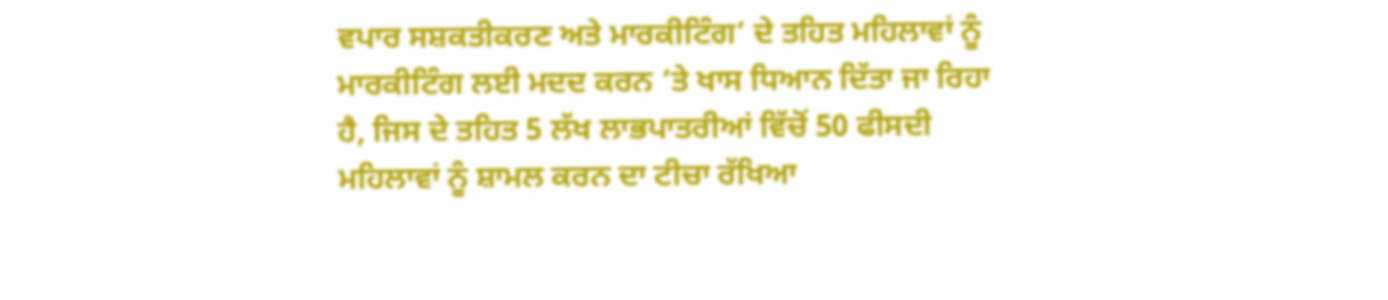ਵਪਾਰ ਸਸ਼ਕਤੀਕਰਣ ਅਤੇ ਮਾਰਕੀਟਿੰਗ’ ਦੇ ਤਹਿਤ ਮਹਿਲਾਵਾਂ ਨੂੰ ਮਾਰਕੀਟਿੰਗ ਲਈ ਮਦਦ ਕਰਨ ‘ਤੇ ਖਾਸ ਧਿਆਨ ਦਿੱਤਾ ਜਾ ਰਿਹਾ ਹੈ, ਜਿਸ ਦੇ ਤਹਿਤ 5 ਲੱਖ ਲਾਭਪਾਤਰੀਆਂ ਵਿੱਚੋਂ 50 ਫੀਸਦੀ ਮਹਿਲਾਵਾਂ ਨੂੰ ਸ਼ਾਮਲ ਕਰਨ ਦਾ ਟੀਚਾ ਰੱਖਿਆ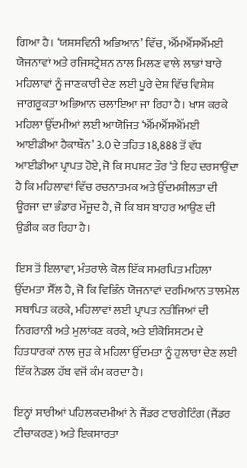ਗਿਆ ਹੈ। ‘ਯਸ਼ਸਵਿਨੀ ਅਭਿਆਨ’ ਵਿੱਚ, ਐੱਮਐੱਸਐੱਮਈ ਯੋਜਨਾਵਾਂ ਅਤੇ ਰਜਿਸਟ੍ਰੇਸ਼ਨ ਨਾਲ ਮਿਲਣ ਵਾਲੇ ਲਾਭਾਂ ਬਾਰੇ ਮਹਿਲਾਵਾਂ ਨੂੰ ਜਾਣਕਾਰੀ ਦੇਣ ਲਈ ਪੂਰੇ ਦੇਸ਼ ਵਿੱਚ ਵਿਸ਼ੇਸ਼ ਜਾਗਰੂਕਤਾ ਅਭਿਆਨ ਚਲਾਇਆ ਜਾ ਰਿਹਾ ਹੈ। ਖਾਸ ਕਰਕੇ ਮਹਿਲਾ ਉੱਦਮੀਆਂ ਲਈ ਆਯੋਜਿਤ ‘ਐੱਮਐੱਸਐੱਮਈ ਆਈਡੀਆ ਹੈਕਾਥੌਨ’ 3.0 ਦੇ ਤਹਿਤ 18,888 ਤੋਂ ਵੱਧ ਆਈਡੀਆ ਪ੍ਰਾਪਤ ਹੋਏ, ਜੋ ਕਿ ਸਪਸ਼ਟ ਤੌਰ ‘ਤੇ ਇਹ ਦਰਸਾਉਂਦਾ ਹੈ ਕਿ ਮਹਿਲਾਵਾਂ ਵਿੱਚ ਰਚਨਾਤਮਕ ਅਤੇ ਉੱਦਮਸ਼ੀਲਤਾ ਦੀ ਊਰਜਾ ਦਾ ਭੰਡਾਰ ਮੌਜੂਦ ਹੈ, ਜੋ ਕਿ ਬਸ ਬਾਹਰ ਆਉਣ ਦੀ ਉਡੀਕ ਕਰ ਰਿਹਾ ਹੈ।

ਇਸ ਤੋਂ ਇਲਾਵਾ, ਮੰਤਰਾਲੇ ਕੋਲ ਇੱਕ ਸਮਰਪਿਤ ਮਹਿਲਾ ਉੱਦਮਤਾ ਸੈੱਲ ਹੈ, ਜੋ ਕਿ ਵਿਭਿੰਨ ਯੋਜਨਾਵਾਂ ਦਰਮਿਆਨ ਤਾਲਮੇਲ ਸਥਾਪਿਤ ਕਰਕੇ, ਮਹਿਲਾਵਾਂ ਲਈ ਪ੍ਰਾਪਤ ਨਤੀਜਿਆਂ ਦੀ ਨਿਗਰਾਨੀ ਅਤੇ ਮੁਲਾਂਕਣ ਕਰਕੇ, ਅਤੇ ਈਕੋਸਿਸਟਮ ਦੇ ਹਿਤਧਾਰਕਾਂ ਨਾਲ ਜੁੜ ਕੇ ਮਹਿਲਾ ਉੱਦਮਤਾ ਨੂੰ ਹੁਲਾਰਾ ਦੇਣ ਲਈ ਇੱਕ ਨੋਡਲ ਹੱਬ ਵਜੋਂ ਕੰਮ ਕਰਦਾ ਹੈ।

ਇਨ੍ਹਾਂ ਸਾਰੀਆਂ ਪਹਿਲਕਦਮੀਆਂ ਨੇ ਜੈਂਡਰ ਟਾਰਗੇਟਿੰਗ (ਜੈਂਡਰ ਟੀਚਾਕਰਣ) ਅਤੇ ਇਕਸਾਰਤਾ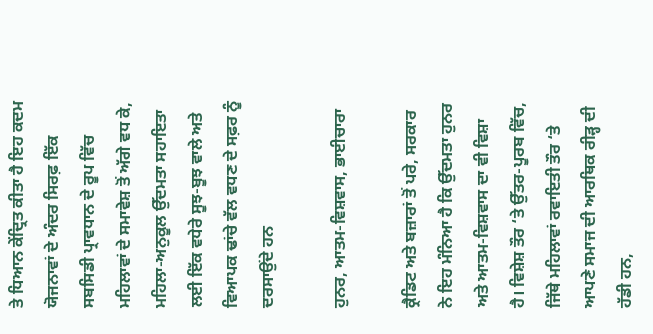ਤੇ ਧਿਆਨ ਕੇਂਦ੍ਰਿਤ ਕੀਤਾ ਹੈ ਇਹ ਕਦਮ ਯੋਜਨਾਵਾਂ ਦੇ ਅੰਦਰ ਸਿਰਫ਼ ਇੱਕ ਸਬਸਿਡੀ ਪ੍ਰਾਵਧਾਨ ਦੇ ਰੂਪ ਵਿੱਚ ਮਹਿਲਾਵਾਂ ਦੇ ਸਮਾਵੇਸ਼ ਤੋਂ ਅੱਗੇ ਵਧ ਕੇ, ਮਹਿਲਾ-ਅਨੁਕੂਲ ਉੱਦਮਤਾ ਸਹਾਇਤਾ ਲਈ ਇੱਕ ਵਧੇਰੇ ਸੂਝ-ਬੂਝ ਵਾਲੇ ਅਤੇ ਵਿਆਪਕ ਢਾਂਚੇ ਵੱਲ ਵਧਣ ਦੇ ਸਫ਼ਰ ਨੂੰ ਦਰਸਾਉਂਦੇ ਹਨ

ਹੁਨਰ, ਆਤਮ-ਵਿਸ਼ਵਾਸ, ਭਾਈਚਾਰਾ

ਕ੍ਰੈਡਿਟ ਅਤੇ ਬਜ਼ਾਰਾਂ ਤੋਂ ਪਰੇ, ਸਰਕਾਰ ਨੇ ਇਹ ਮੰਨਿਆ ਹੈ ਕਿ ਉੱਦਮਤਾ ਹੁਨਰ ਅਤੇ ਆਤਮ-ਵਿਸ਼ਵਾਸ ਦਾ ਵੀ ਵਿਸ਼ਾ ਹੈ। ਵਿਸ਼ੇਸ਼ ਤੌਰ ‘ਤੇ ਉੱਤਰ-ਪੂਰਬ ਵਿੱਚ, ਜਿੱਥੇ ਮਹਿਲਾਵਾਂ ਰਵਾਇਤੀ ਤੌਰ ‘ਤੇ ਆਪਣੇ ਸਮਾਜ ਦੀ ਆਰਥਿਕ ਰੀੜ੍ਹ ਦੀ ਹੱਡੀ ਹਨ,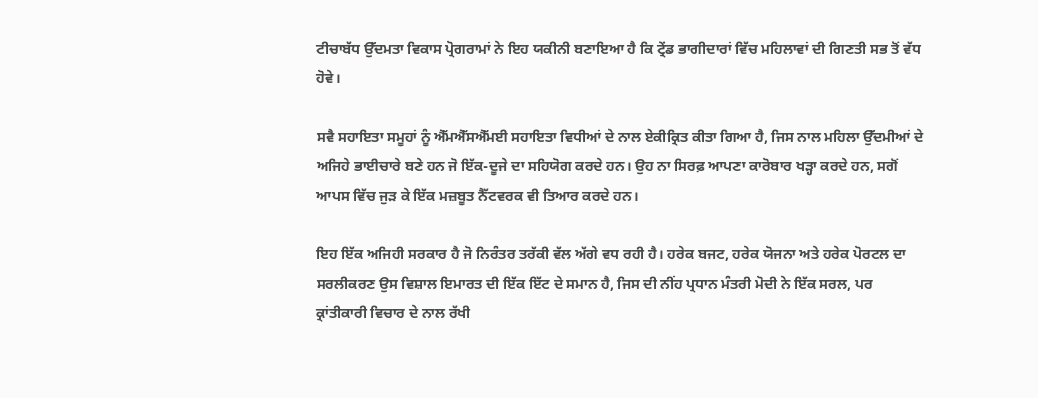ਟੀਚਾਬੱਧ ਉੱਦਮਤਾ ਵਿਕਾਸ ਪ੍ਰੋਗਰਾਮਾਂ ਨੇ ਇਹ ਯਕੀਨੀ ਬਣਾਇਆ ਹੈ ਕਿ ਟ੍ਰੇਂਡ ਭਾਗੀਦਾਰਾਂ ਵਿੱਚ ਮਹਿਲਾਵਾਂ ਦੀ ਗਿਣਤੀ ਸਭ ਤੋਂ ਵੱਧ ਹੋਵੇ।

ਸਵੈ ਸਹਾਇਤਾ ਸਮੂਹਾਂ ਨੂੰ ਐੱਮਐੱਸਐੱਮਈ ਸਹਾਇਤਾ ਵਿਧੀਆਂ ਦੇ ਨਾਲ ਏਕੀਕ੍ਰਿਤ ਕੀਤਾ ਗਿਆ ਹੈ, ਜਿਸ ਨਾਲ ਮਹਿਲਾ ਉੱਦਮੀਆਂ ਦੇ ਅਜਿਹੇ ਭਾਈਚਾਰੇ ਬਣੇ ਹਨ ਜੋ ਇੱਕ-ਦੂਜੇ ਦਾ ਸਹਿਯੋਗ ਕਰਦੇ ਹਨ। ਉਹ ਨਾ ਸਿਰਫ਼ ਆਪਣਾ ਕਾਰੋਬਾਰ ਖੜ੍ਹਾ ਕਰਦੇ ਹਨ, ਸਗੋਂ ਆਪਸ ਵਿੱਚ ਜੁੜ ਕੇ ਇੱਕ ਮਜ਼ਬੂਤ ਨੈੱਟਵਰਕ ਵੀ ਤਿਆਰ ਕਰਦੇ ਹਨ।

ਇਹ ਇੱਕ ਅਜਿਹੀ ਸਰਕਾਰ ਹੈ ਜੋ ਨਿਰੰਤਰ ਤਰੱਕੀ ਵੱਲ ਅੱਗੇ ਵਧ ਰਹੀ ਹੈ। ਹਰੇਕ ਬਜਟ, ਹਰੇਕ ਯੋਜਨਾ ਅਤੇ ਹਰੇਕ ਪੋਰਟਲ ਦਾ ਸਰਲੀਕਰਣ ਉਸ ਵਿਸ਼ਾਲ ਇਮਾਰਤ ਦੀ ਇੱਕ ਇੱਟ ਦੇ ਸਮਾਨ ਹੈ, ਜਿਸ ਦੀ ਨੀਂਹ ਪ੍ਰਧਾਨ ਮੰਤਰੀ ਮੋਦੀ ਨੇ ਇੱਕ ਸਰਲ, ਪਰ ਕ੍ਰਾਂਤੀਕਾਰੀ ਵਿਚਾਰ ਦੇ ਨਾਲ ਰੱਖੀ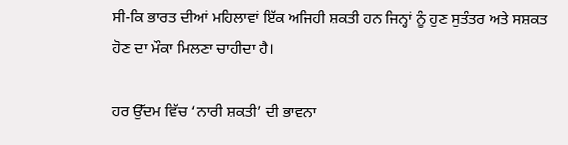ਸੀ-ਕਿ ਭਾਰਤ ਦੀਆਂ ਮਹਿਲਾਵਾਂ ਇੱਕ ਅਜਿਹੀ ਸ਼ਕਤੀ ਹਨ ਜਿਨ੍ਹਾਂ ਨੂੰ ਹੁਣ ਸੁਤੰਤਰ ਅਤੇ ਸਸ਼ਕਤ ਹੋਣ ਦਾ ਮੌਕਾ ਮਿਲਣਾ ਚਾਹੀਦਾ ਹੈ।

ਹਰ ਉੱਦਮ ਵਿੱਚ ‘ਨਾਰੀ ਸ਼ਕਤੀ’ ਦੀ ਭਾਵਨਾ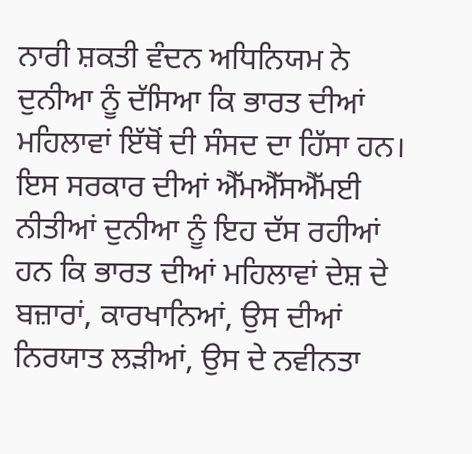ਨਾਰੀ ਸ਼ਕਤੀ ਵੰਦਨ ਅਧਿਨਿਯਮ ਨੇ ਦੁਨੀਆ ਨੂੰ ਦੱਸਿਆ ਕਿ ਭਾਰਤ ਦੀਆਂ ਮਹਿਲਾਵਾਂ ਇੱਥੋਂ ਦੀ ਸੰਸਦ ਦਾ ਹਿੱਸਾ ਹਨ। ਇਸ ਸਰਕਾਰ ਦੀਆਂ ਐੱਮਐੱਸਐੱਮਈ ਨੀਤੀਆਂ ਦੁਨੀਆ ਨੂੰ ਇਹ ਦੱਸ ਰਹੀਆਂ ਹਨ ਕਿ ਭਾਰਤ ਦੀਆਂ ਮਹਿਲਾਵਾਂ ਦੇਸ਼ ਦੇ ਬਜ਼ਾਰਾਂ, ਕਾਰਖਾਨਿਆਂ, ਉਸ ਦੀਆਂ ਨਿਰਯਾਤ ਲੜੀਆਂ, ਉਸ ਦੇ ਨਵੀਨਤਾ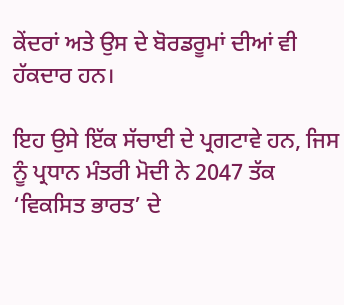ਕੇਂਦਰਾਂ ਅਤੇ ਉਸ ਦੇ ਬੋਰਡਰੂਮਾਂ ਦੀਆਂ ਵੀ ਹੱਕਦਾਰ ਹਨ।

ਇਹ ਉਸੇ ਇੱਕ ਸੱਚਾਈ ਦੇ ਪ੍ਰਗਟਾਵੇ ਹਨ, ਜਿਸ ਨੂੰ ਪ੍ਰਧਾਨ ਮੰਤਰੀ ਮੋਦੀ ਨੇ 2047 ਤੱਕ ‘ਵਿਕਸਿਤ ਭਾਰਤ’ ਦੇ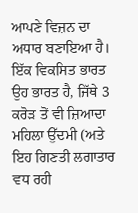ਆਪਣੇ ਵਿਜ਼ਨ ਦਾ ਅਧਾਰ ਬਣਾਇਆ ਹੈ। ਇੱਕ ਵਿਕਸਿਤ ਭਾਰਤ ਉਹ ਭਾਰਤ ਹੈ, ਜਿੱਥੇ 3 ਕਰੋੜ ਤੋਂ ਵੀ ਜ਼ਿਆਦਾ ਮਹਿਲਾ ਉੱਦਮੀ (ਅਤੇ ਇਹ ਗਿਣਤੀ ਲਗਾਤਾਰ ਵਧ ਰਹੀ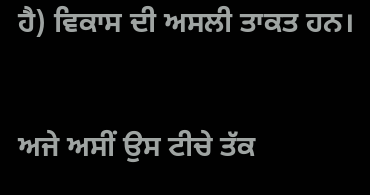ਹੈ) ਵਿਕਾਸ ਦੀ ਅਸਲੀ ਤਾਕਤ ਹਨ।

ਅਜੇ ਅਸੀਂ ਉਸ ਟੀਚੇ ਤੱਕ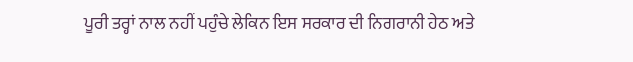ਪੂਰੀ ਤਰ੍ਹਾਂ ਨਾਲ ਨਹੀਂ ਪਹੁੰਚੇ ਲੇਕਿਨ ਇਸ ਸਰਕਾਰ ਦੀ ਨਿਗਰਾਨੀ ਹੇਠ ਅਤੇ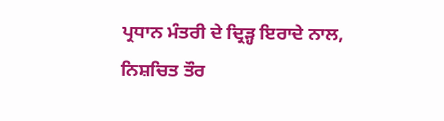ਪ੍ਰਧਾਨ ਮੰਤਰੀ ਦੇ ਦ੍ਰਿੜ੍ਹ ਇਰਾਦੇ ਨਾਲ, ਨਿਸ਼ਚਿਤ ਤੌਰ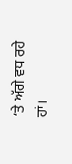‘ਤੇ ਅੱਗੇ ਵਧ ਰਹੇ ਹਾਂ।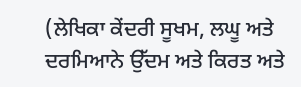(ਲੇਖਿਕਾ ਕੇਂਦਰੀ ਸੂਖਮ, ਲਘੂ ਅਤੇ ਦਰਮਿਆਨੇ ਉੱਦਮ ਅਤੇ ਕਿਰਤ ਅਤੇ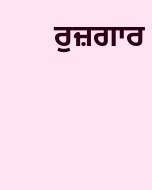ਰੁਜ਼ਗਾਰ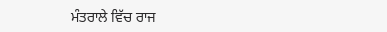ਮੰਤਰਾਲੇ ਵਿੱਚ ਰਾਜ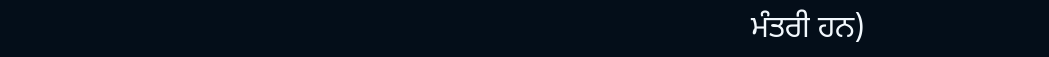ਮੰਤਰੀ ਹਨ)